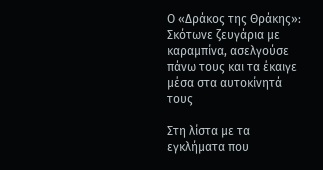Ο «Δράκος της Θράκης»: Σκότωνε ζευγάρια με καραμπίνα, ασελγούσε πάνω τους και τα έκαιγε μέσα στα αυτοκίνητά τους

Στη λίστα με τα εγκλήματα που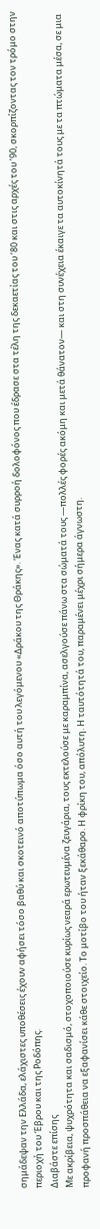σημάδεψαν την Ελλάδα, ελάχιστες υποθέσεις έχουν αφήσει τόσο βαθύ και σκοτεινό αποτύπωμα όσο αυτή του λεγόμενου «Δράκου της Θράκης». Ένας κατά συρροή δολοφόνος που έδρασε στα τέλη της δεκαετίας του ’80 και στις αρχές του ’90, σκορπίζοντας τον τρόμο στην περιοχή του Έβρου και της Ροδόπης.
Διαβάστε επίσης
Με ακρίβεια, ψυχρότητα και σαδισμό, στοχοποιούσε κυρίως νεαρά ερωτευμένα ζευγάρια, τους εκτελούσε με καραμπίνα, ασελγούσε πάνω στα σώματά τους —πολλές φορές ακόμη και μετά θάνατον— και στη συνέχεια έκαιγε τα αυτοκίνητά τους με τα πτώματα μέσα, σε μια προφανή προσπάθεια να εξαφανίσει κάθε στοιχείο. Το μοτίβο του ήταν ξεκάθαρο. Η φρίκη του, απόλυτη. Η ταυτότητά του, παραμένει μέχρι σήμερα άγνωστη.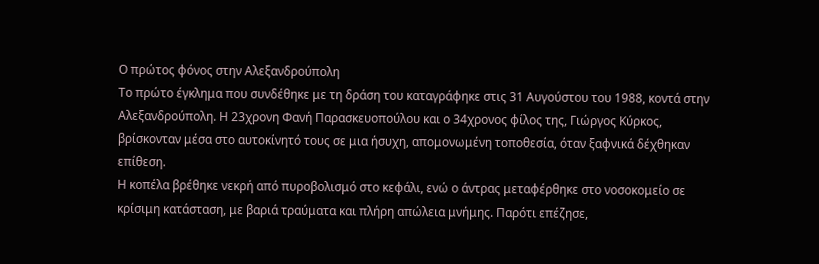Ο πρώτος φόνος στην Αλεξανδρούπολη
Το πρώτο έγκλημα που συνδέθηκε με τη δράση του καταγράφηκε στις 31 Αυγούστου του 1988, κοντά στην Αλεξανδρούπολη. Η 23χρονη Φανή Παρασκευοπούλου και ο 34χρονος φίλος της, Γιώργος Κύρκος, βρίσκονταν μέσα στο αυτοκίνητό τους σε μια ήσυχη, απομονωμένη τοποθεσία, όταν ξαφνικά δέχθηκαν επίθεση.
Η κοπέλα βρέθηκε νεκρή από πυροβολισμό στο κεφάλι, ενώ ο άντρας μεταφέρθηκε στο νοσοκομείο σε κρίσιμη κατάσταση, με βαριά τραύματα και πλήρη απώλεια μνήμης. Παρότι επέζησε,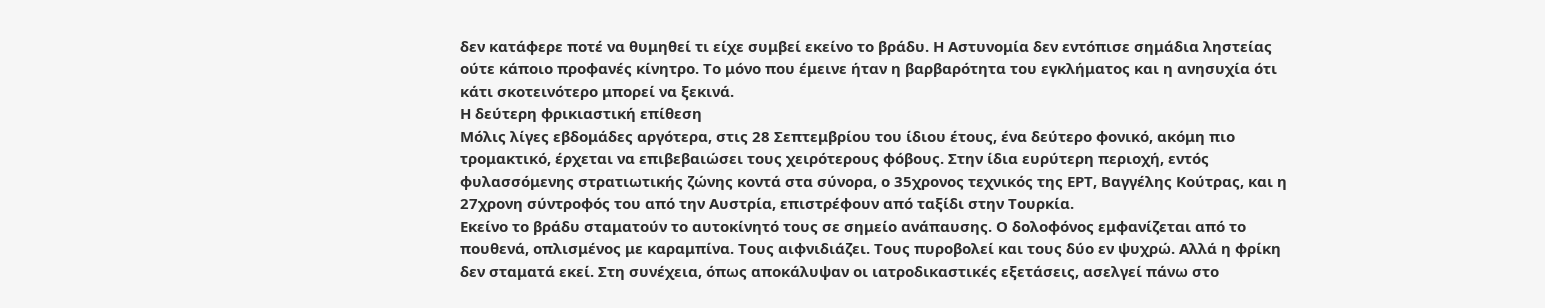δεν κατάφερε ποτέ να θυμηθεί τι είχε συμβεί εκείνο το βράδυ. Η Αστυνομία δεν εντόπισε σημάδια ληστείας ούτε κάποιο προφανές κίνητρο. Το μόνο που έμεινε ήταν η βαρβαρότητα του εγκλήματος και η ανησυχία ότι κάτι σκοτεινότερο μπορεί να ξεκινά.
Η δεύτερη φρικιαστική επίθεση
Μόλις λίγες εβδομάδες αργότερα, στις 28 Σεπτεμβρίου του ίδιου έτους, ένα δεύτερο φονικό, ακόμη πιο τρομακτικό, έρχεται να επιβεβαιώσει τους χειρότερους φόβους. Στην ίδια ευρύτερη περιοχή, εντός φυλασσόμενης στρατιωτικής ζώνης κοντά στα σύνορα, ο 35χρονος τεχνικός της ΕΡΤ, Βαγγέλης Κούτρας, και η 27χρονη σύντροφός του από την Αυστρία, επιστρέφουν από ταξίδι στην Τουρκία.
Εκείνο το βράδυ σταματούν το αυτοκίνητό τους σε σημείο ανάπαυσης. Ο δολοφόνος εμφανίζεται από το πουθενά, οπλισμένος με καραμπίνα. Τους αιφνιδιάζει. Τους πυροβολεί και τους δύο εν ψυχρώ. Αλλά η φρίκη δεν σταματά εκεί. Στη συνέχεια, όπως αποκάλυψαν οι ιατροδικαστικές εξετάσεις, ασελγεί πάνω στο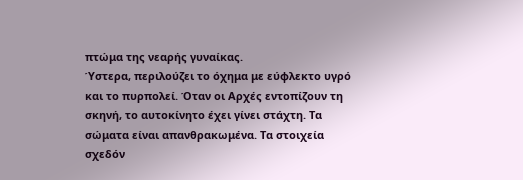πτώμα της νεαρής γυναίκας.
Ύστερα, περιλούζει το όχημα με εύφλεκτο υγρό και το πυρπολεί. Όταν οι Αρχές εντοπίζουν τη σκηνή, το αυτοκίνητο έχει γίνει στάχτη. Τα σώματα είναι απανθρακωμένα. Τα στοιχεία σχεδόν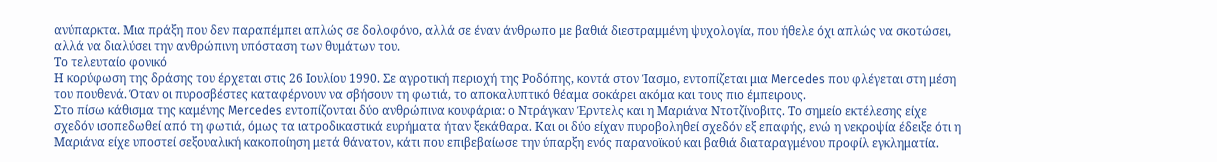ανύπαρκτα. Μια πράξη που δεν παραπέμπει απλώς σε δολοφόνο, αλλά σε έναν άνθρωπο με βαθιά διεστραμμένη ψυχολογία, που ήθελε όχι απλώς να σκοτώσει, αλλά να διαλύσει την ανθρώπινη υπόσταση των θυμάτων του.
Το τελευταίο φονικό
Η κορύφωση της δράσης του έρχεται στις 26 Ιουλίου 1990. Σε αγροτική περιοχή της Ροδόπης, κοντά στον Ίασμο, εντοπίζεται μια Mercedes που φλέγεται στη μέση του πουθενά. Όταν οι πυροσβέστες καταφέρνουν να σβήσουν τη φωτιά, το αποκαλυπτικό θέαμα σοκάρει ακόμα και τους πιο έμπειρους.
Στο πίσω κάθισμα της καμένης Mercedes εντοπίζονται δύο ανθρώπινα κουφάρια: ο Ντράγκαν Έρντελς και η Μαριάνα Ντοτζίνοβιτς. Το σημείο εκτέλεσης είχε σχεδόν ισοπεδωθεί από τη φωτιά, όμως τα ιατροδικαστικά ευρήματα ήταν ξεκάθαρα. Και οι δύο είχαν πυροβοληθεί σχεδόν εξ επαφής, ενώ η νεκροψία έδειξε ότι η Μαριάνα είχε υποστεί σεξουαλική κακοποίηση μετά θάνατον, κάτι που επιβεβαίωσε την ύπαρξη ενός παρανοϊκού και βαθιά διαταραγμένου προφίλ εγκληματία.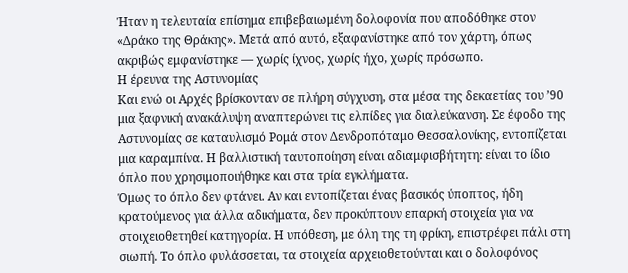Ήταν η τελευταία επίσημα επιβεβαιωμένη δολοφονία που αποδόθηκε στον «Δράκο της Θράκης». Μετά από αυτό, εξαφανίστηκε από τον χάρτη, όπως ακριβώς εμφανίστηκε — χωρίς ίχνος, χωρίς ήχο, χωρίς πρόσωπο.
Η έρευνα της Αστυνομίας
Και ενώ οι Αρχές βρίσκονταν σε πλήρη σύγχυση, στα μέσα της δεκαετίας του ’90 μια ξαφνική ανακάλυψη αναπτερώνει τις ελπίδες για διαλεύκανση. Σε έφοδο της Αστυνομίας σε καταυλισμό Ρομά στον Δενδροπόταμο Θεσσαλονίκης, εντοπίζεται μια καραμπίνα. Η βαλλιστική ταυτοποίηση είναι αδιαμφισβήτητη: είναι το ίδιο όπλο που χρησιμοποιήθηκε και στα τρία εγκλήματα.
Όμως το όπλο δεν φτάνει. Αν και εντοπίζεται ένας βασικός ύποπτος, ήδη κρατούμενος για άλλα αδικήματα, δεν προκύπτουν επαρκή στοιχεία για να στοιχειοθετηθεί κατηγορία. Η υπόθεση, με όλη της τη φρίκη, επιστρέφει πάλι στη σιωπή. Το όπλο φυλάσσεται, τα στοιχεία αρχειοθετούνται και ο δολοφόνος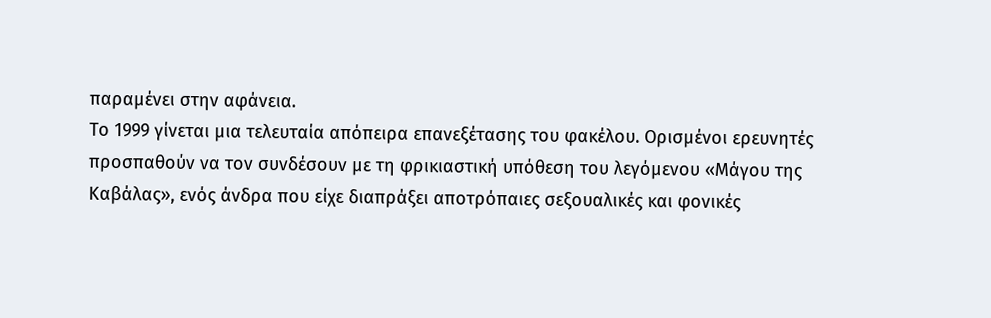παραμένει στην αφάνεια.
Το 1999 γίνεται μια τελευταία απόπειρα επανεξέτασης του φακέλου. Ορισμένοι ερευνητές προσπαθούν να τον συνδέσουν με τη φρικιαστική υπόθεση του λεγόμενου «Μάγου της Καβάλας», ενός άνδρα που είχε διαπράξει αποτρόπαιες σεξουαλικές και φονικές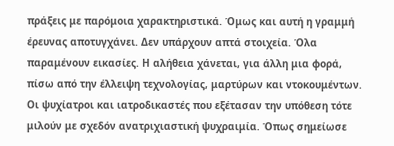πράξεις με παρόμοια χαρακτηριστικά. Όμως και αυτή η γραμμή έρευνας αποτυγχάνει. Δεν υπάρχουν απτά στοιχεία. Όλα παραμένουν εικασίες. Η αλήθεια χάνεται, για άλλη μια φορά, πίσω από την έλλειψη τεχνολογίας, μαρτύρων και ντοκουμέντων.
Οι ψυχίατροι και ιατροδικαστές που εξέτασαν την υπόθεση τότε μιλούν με σχεδόν ανατριχιαστική ψυχραιμία. Όπως σημείωσε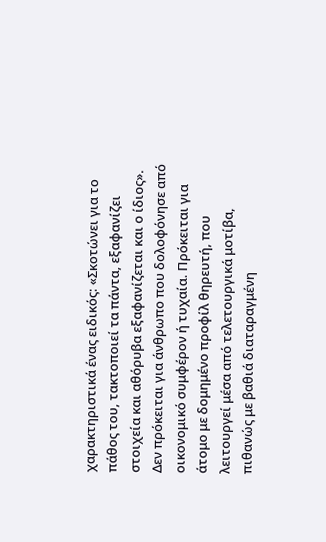χαρακτηριστικά ένας ειδικός: «Σκοτώνει για το πάθος του, τακτοποιεί τα πάντα, εξαφανίζει στοιχεία και αθόρυβα εξαφανίζεται και ο ίδιος». Δεν πρόκειται για άνθρωπο που δολοφόνησε από οικονομικό συμφέρον ή τυχαία. Πρόκειται για άτομο με δομημένο προφίλ θηρευτή, που λειτουργεί μέσα από τελετουργικά μοτίβα, πιθανώς με βαθιά διαταραγμένη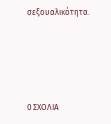σεξουαλικότητα.






0 ΣΧΟΛΙΑ